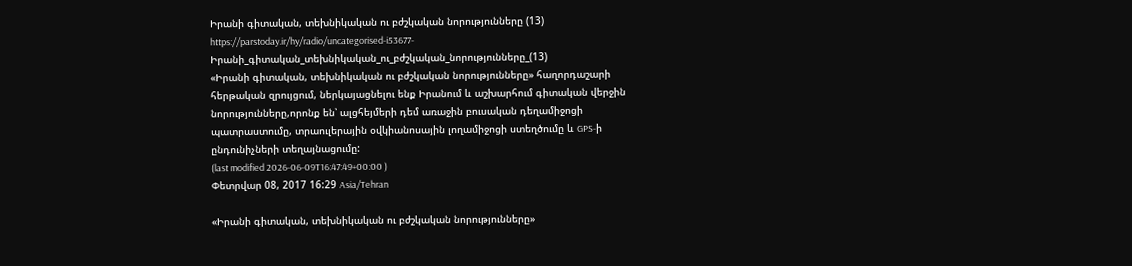Իրանի գիտական, տեխնիկական ու բժշկական նորությունները (13)
https://parstoday.ir/hy/radio/uncategorised-i53677-Իրանի_գիտական_տեխնիկական_ու_բժշկական_նորությունները_(13)
«Իրանի գիտական, տեխնիկական ու բժշկական նորությունները» հաղորդաշարի հերթական զրույցում, ներկայացնելու ենք Իրանում և աշխարհում գիտական վերջին նորությունները,որոնք են՝ ալցհեյմերի դեմ առաջին բուսական դեղամիջոցի պատրաստումը, տրաուլերային օվկիանոսային լողամիջոցի ստեղծումը և GPS-ի ընդունիչների տեղայնացումը:
(last modified 2026-06-09T16:47:49+00:00 )
Փետրվար 08, 2017 16:29 Asia/Tehran

«Իրանի գիտական, տեխնիկական ու բժշկական նորությունները»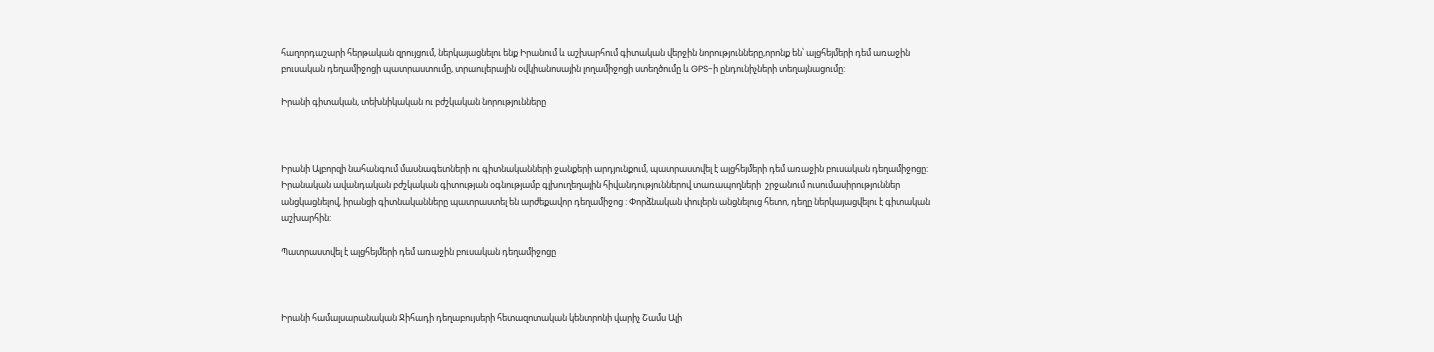հաղորդաշարի հերթական զրույցում, ներկայացնելու ենք Իրանում և աշխարհում գիտական վերջին նորությունները,որոնք են՝ ալցհեյմերի դեմ առաջին բուսական դեղամիջոցի պատրաստումը, տրաուլերային օվկիանոսային լողամիջոցի ստեղծումը և GPS-ի ընդունիչների տեղայնացումը:

Իրանի գիտական, տեխնիկական ու բժշկական նորությունները



Իրանի Ալբորզի նահանգում մասնագետների ու գիտնականների ջանքերի արդյունքում, պատրաստվել է ալցհեյմերի դեմ առաջին բուսական դեղամիջոցը: Իրանական ավանդական բժշկական գիտության օգնությամբ գլխուղեղային հիվանդություններով տառապողների  շրջանում ուսումասիրություններ անցկացնելով, իրանցի գիտնականները պատրաստել են արժեքավոր դեղամիջոց : Փորձնական փուլերն անցնելուց հետո, դեղը ներկայացվելու է գիտական աշխարհին:

Պատրաստվել է ալցհեյմերի դեմ առաջին բուսական դեղամիջոցը



Իրանի համալսարանական Ջիհադի դեղաբույսերի հետազոտական կենտրոնի վարիչ Շամս Ալի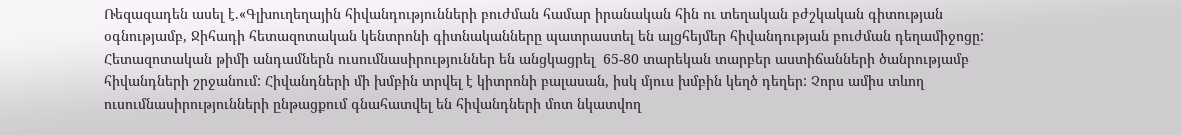Ռեզազադեն ասել է.«Գլխուղեղային հիվանդությունների բուժման համար իրանական հին ու տեղական բժշկական գիտության օգնությամբ, Ջիհադի հետազոտական կենտրոնի գիտնականները պատրաստել են ալցհեյմեր հիվանդության բուժման դեղամիջոցը: Հետազոտական թիմի անդամներն ուսումնասիրություններ են անցկացրել  65-80 տարեկան տարբեր աստիճանների ծանրությամբ հիվանդների շրջանում: Հիվանդների մի խմբին տրվել է կիտրոնի բալասան, իսկ մյուս խմբին կեղծ դեղեր: Չորս ամիս տևող ուսումնասիրությունների ընթացքում գնահատվել են հիվանդների մոտ նկատվող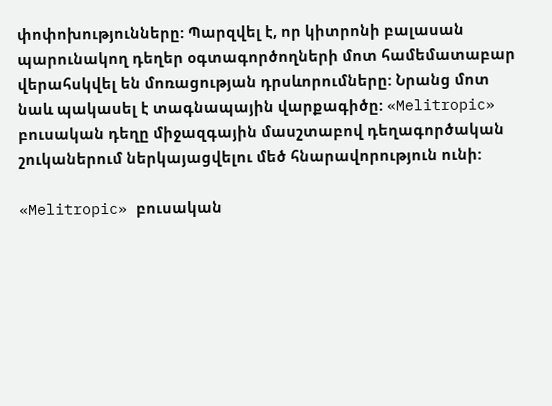փոփոխությունները: Պարզվել է, որ կիտրոնի բալասան պարունակող դեղեր օգտագործողների մոտ համեմատաբար վերահսկվել են մոռացության դրսևորումները: Նրանց մոտ նաև պակասել է տագնապային վարքագիծը: «Melitropic» բուսական դեղը միջազգային մասշտաբով դեղագործական շուկաներում ներկայացվելու մեծ հնարավորություն ունի:

«Melitropic» բուսական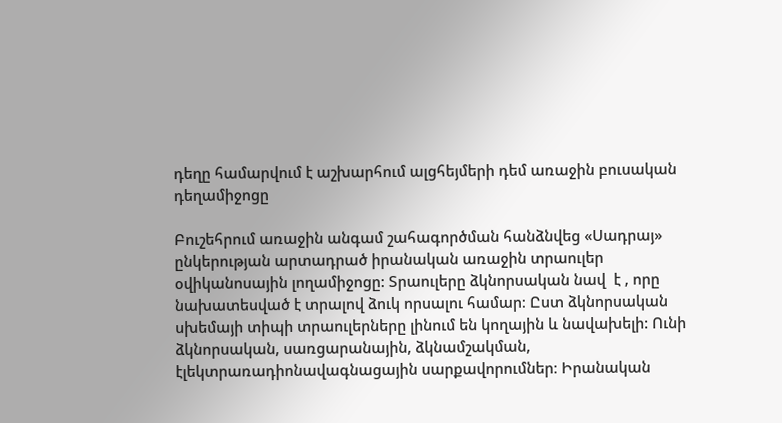դեղը համարվում է աշխարհում ալցհեյմերի դեմ առաջին բուսական դեղամիջոցը

Բուշեհրում առաջին անգամ շահագործման հանձնվեց «Սադրայ» ընկերության արտադրած իրանական առաջին տրաուլեր օվիկանոսային լողամիջոցը: Տրաուլերը ձկնորսական նավ  է , որը նախատեսված է տրալով ձուկ որսալու համար։ Ըստ ձկնորսական սխեմայի տիպի տրաուլերները լինում են կողային և նավախելի: Ունի ձկնորսական, սառցարանային, ձկնամշակման, էլեկտրառադիոնավագնացային սարքավորումներ։ Իրանական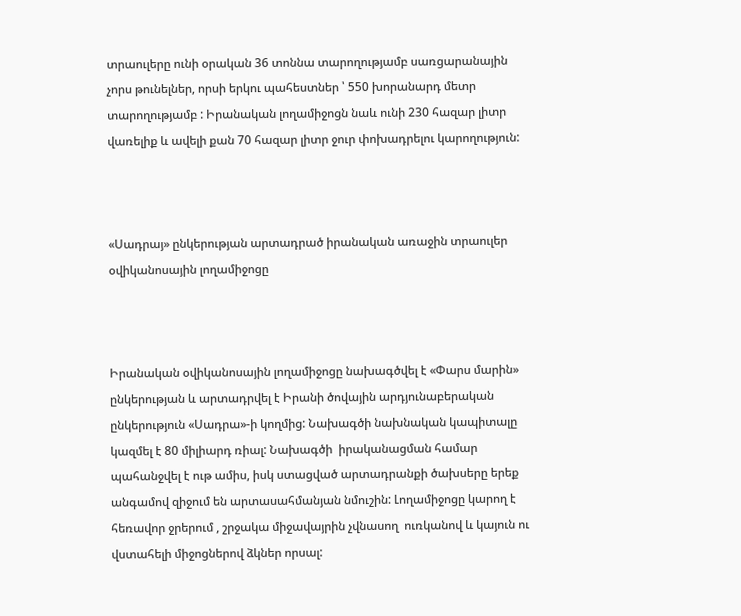տրաուլերը ունի օրական 36 տոննա տարողությամբ սառցարանային չորս թունելներ, որսի երկու պահեստներ ՝ 550 խորանարդ մետր տարողությամբ : Իրանական լողամիջոցն նաև ունի 230 հազար լիտր վառելիք և ավելի քան 70 հազար լիտր ջուր փոխադրելու կարողություն:



«Սադրայ» ընկերության արտադրած իրանական առաջին տրաուլեր օվիկանոսային լողամիջոցը



Իրանական օվիկանոսային լողամիջոցը նախագծվել է «Փարս մարին» ընկերության և արտադրվել է Իրանի ծովային արդյունաբերական ընկերություն «Սադրա»-ի կողմից: Նախագծի նախնական կապիտալը կազմել է 80 միլիարդ ռիալ: Նախագծի  իրականացման համար պահանջվել է ութ ամիս, իսկ ստացված արտադրանքի ծախսերը երեք անգամով զիջում են արտասահմանյան նմուշին: Լողամիջոցը կարող է հեռավոր ջրերում , շրջակա միջավայրին չվնասող  ուռկանով և կայուն ու վստահելի միջոցներով ձկներ որսալ: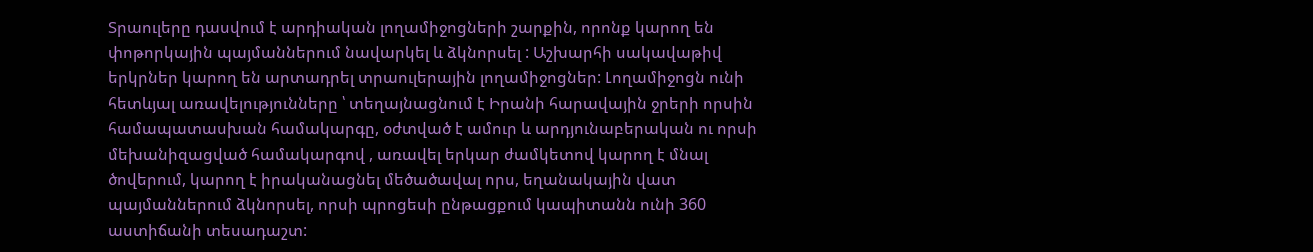Տրաուլերը դասվում է արդիական լողամիջոցների շարքին, որոնք կարող են փոթորկային պայմաններում նավարկել և ձկնորսել : Աշխարհի սակավաթիվ երկրներ կարող են արտադրել տրաուլերային լողամիջոցներ: Լողամիջոցն ունի հետևյալ առավելությունները ՝ տեղայնացնում է Իրանի հարավային ջրերի որսին համապատասխան համակարգը, օժտված է ամուր և արդյունաբերական ու որսի մեխանիզացված համակարգով , առավել երկար ժամկետով կարող է մնալ ծովերում, կարող է իրականացնել մեծածավալ որս, եղանակային վատ պայմաններում ձկնորսել, որսի պրոցեսի ընթացքում կապիտանն ունի 360 աստիճանի տեսադաշտ: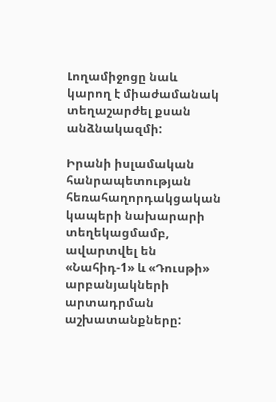Լողամիջոցը նաև կարող է միաժամանակ տեղաշարժել քսան անձնակազմի:

Իրանի իսլամական հանրապետության հեռահաղորդակցական կապերի նախարարի տեղեկացմամբ, ավարտվել են «Նահիդ-1» և «Դուսթի» արբանյակների արտադրման աշխատանքները: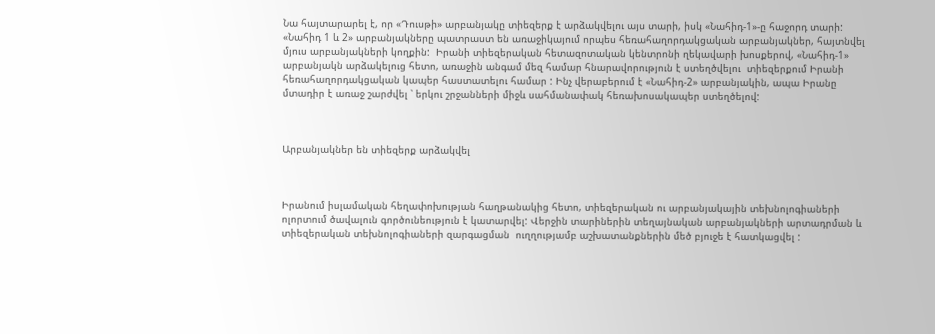Նա հայտարարել է, որ «Դուսթի» արբանյակը տիեզերք է արձակվելու այս տարի, իսկ «Նահիդ-1»-ը հաջորդ տարի: «Նահիդ 1 և 2» արբանյակները պատրաստ են առաջիկայում որպես հեռահաղորդակցական արբանյակներ, հայտնվել մյուս արբանյակների կողքին:  Իրանի տիեզերական հետազոտական կենտրոնի ղեկավարի խոսքերով, «Նահիդ-1» արբանյակն արձակելուց հետո, առաջին անգամ մեզ համար հնարավորություն է ստեղծվելու  տիեզերքում Իրանի հեռահաղորդակցական կապեր հաստատելու համար : Ինչ վերաբերում է «Նահիդ-2» արբանյակին, ապա Իրանը մտադիր է առաջ շարժվել ՝ երկու շրջանների միջև սահմանափակ հեռախոսակապեր ստեղծելով:



Արբանյակներ են տիեզերք արձակվել



Իրանում իսլամական հեղափոխության հաղթանակից հետո, տիեզերական ու արբանյակային տեխնոլոգիաների ոլորտում ծավալուն գործունեություն է կատարվել: Վերջին տարիներին տեղայնական արբանյակների արտադրման և տիեզերական տեխնոլոգիաների զարգացման  ուղղությամբ աշխատանքներին մեծ բյուջե է հատկացվել :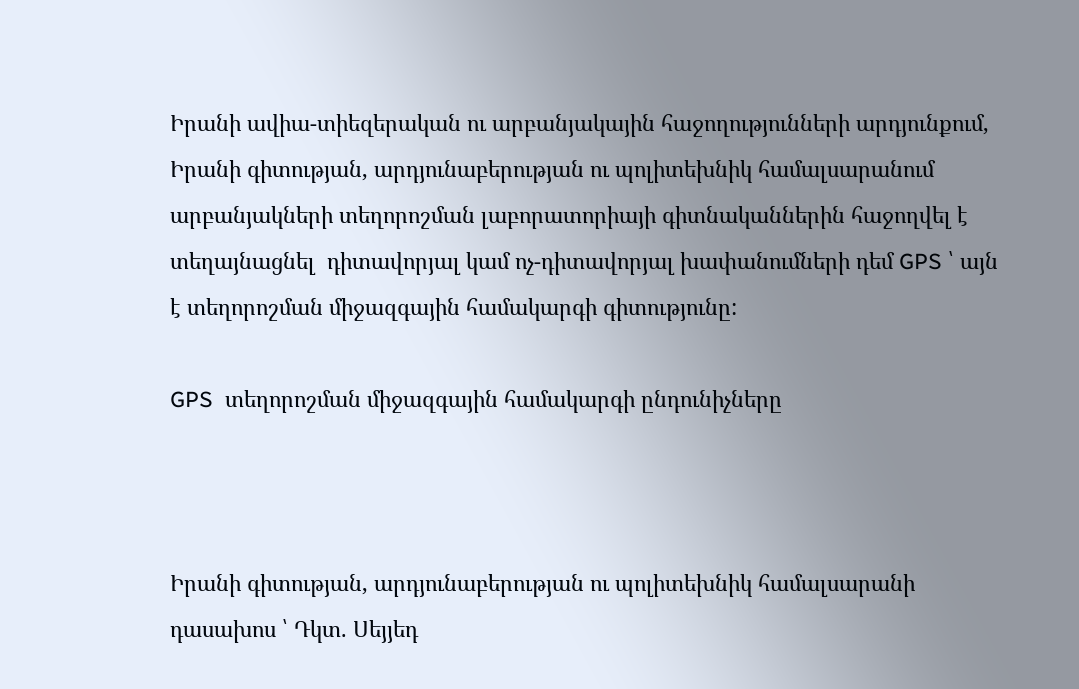Իրանի ավիա-տիեզերական ու արբանյակային հաջողությունների արդյունքում, Իրանի գիտության, արդյունաբերության ու պոլիտեխնիկ համալսարանում արբանյակների տեղորոշման լաբորատորիայի գիտնականներին հաջողվել է  տեղայնացնել  դիտավորյալ կամ ոչ-դիտավորյալ խափանումների դեմ GPS ՝ այն է տեղորոշման միջազգային համակարգի գիտությունը:

GPS  տեղորոշման միջազգային համակարգի ընդունիչները



Իրանի գիտության, արդյունաբերության ու պոլիտեխնիկ համալսարանի դասախոս ՝ Դկտ. Սեյյեդ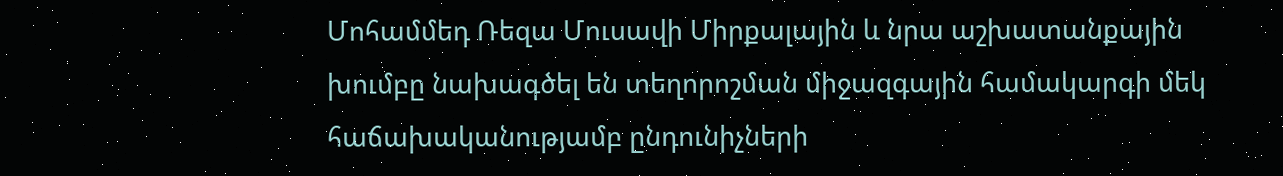Մոհամմեդ Ռեզա Մուսավի Միրքալային և նրա աշխատանքային խումբը նախագծել են տեղորոշման միջազգային համակարգի մեկ հաճախականությամբ ընդունիչների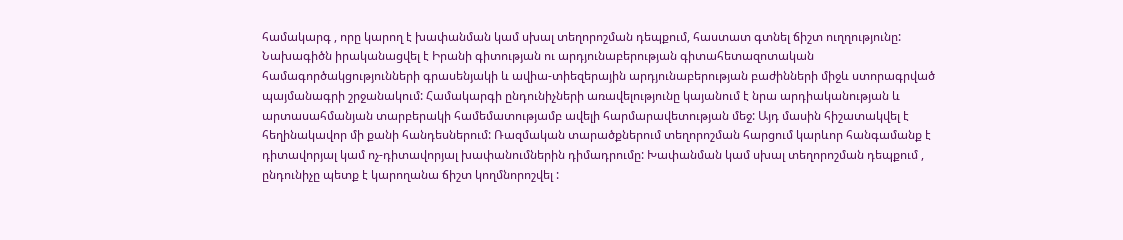համակարգ , որը կարող է խափանման կամ սխալ տեղորոշման դեպքում, հաստատ գտնել ճիշտ ուղղությունը: Նախագիծն իրականացվել է Իրանի գիտության ու արդյունաբերության գիտահետազոտական համագործակցությունների գրասենյակի և ավիա-տիեզերային արդյունաբերության բաժինների միջև ստորագրված պայմանագրի շրջանակում: Համակարգի ընդունիչների առավելությունը կայանում է նրա արդիականության և արտասահմանյան տարբերակի համեմատությամբ ավելի հարմարավետության մեջ: Այդ մասին հիշատակվել է հեղինակավոր մի քանի հանդեսներում: Ռազմական տարածքներում տեղորոշման հարցում կարևոր հանգամանք է դիտավորյալ կամ ոչ-դիտավորյալ խափանումներին դիմադրումը: Խափանման կամ սխալ տեղորոշման դեպքում , ընդունիչը պետք է կարողանա ճիշտ կողմնորոշվել :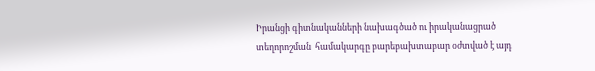Իրանցի գիտնականների նախագծած ու իրականացրած տեղորոշման  համակարգը բարեբախտաբար օժտված է այդ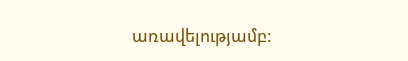առավելությամբ: